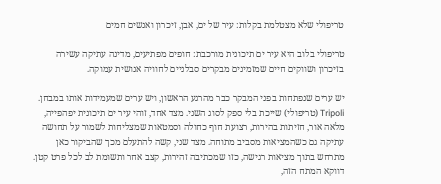טריפולי שלא מצטלמת בקלות: עיר של ים, אבן, זיכרון ואנשים חמים

טריפולי בלוב היא עיר ים תיכונית מורכבת: חופים מפתיעים, מדינה עתיקה עשירה בזיכרון ושווקים חיים שמזמינים מבקרים סבלניים לחוויה אנושית עמוקה.

יש ערים שנפתחות בפני המבקר כבר מהרגע הראשון, ויש ערים שמעמידות אותו במבחן. Tripoli (טריפולי) שייכת בלי ספק לסוג השני. מצד אחד, זוהי עיר ים תיכונית יפהפייה, מלאה אור, חזיתות בהירות, רצועת חוף כחולה וסמטאות שמצליחות לשמור על תחושה עתיקה גם כשהמציאות מסביב מתוחה. מצד שני, קשה להתעלם מכך שהביקור כאן מתרחש בתוך מציאות רגישה, כזו שמכתיבה זהירות, קצב אחר ותשומת לב לכל פרט קטן. דווקא המתח הזה,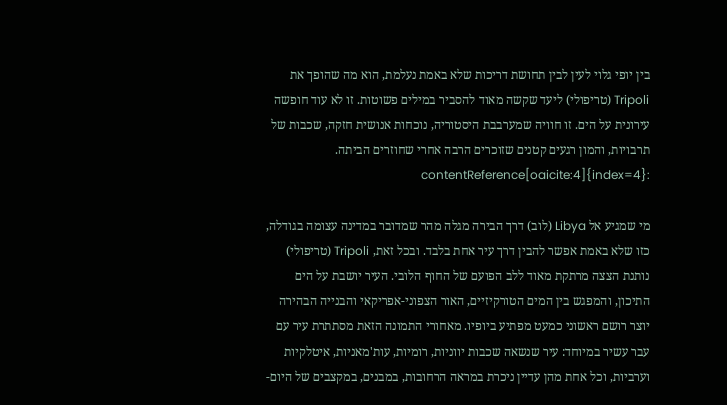בין יופי גלוי לעין לבין תחושת דריכות שלא באמת נעלמת, הוא מה שהופך את Tripoli (טריפולי) ליעד שקשה מאוד להסביר במילים פשוטות. זו לא עוד חופשה עירונית על הים. זו חוויה שמערבבת היסטוריה, נוכחות אנושית חזקה, שכבות של תרבויות, והמון רגעים קטנים שזוכרים הרבה אחרי שחוזרים הביתה. :contentReference[oaicite:4]{index=4}

מי שמגיע אל Libya (לוב) דרך הבירה מגלה מהר שמדובר במדינה עצומה בגודלה, כזו שלא באמת אפשר להבין דרך עיר אחת בלבד. ובכל זאת, Tripoli (טריפולי) נותנת הצצה מרתקת מאוד ללב הפועם של החוף הלובי. העיר יושבת על הים התיכון, והמפגש בין המים הטורקיזיים, האור הצפוני-אפריקאי והבנייה הבהירה יוצר רושם ראשוני כמעט מפתיע ביופיו. מאחורי התמונה הזאת מסתתרת עיר עם עבר עשיר במיוחד: עיר שנשאה שכבות יווניות, רומיות, עות'מאניות, איטלקיות וערביות, וכל אחת מהן עדיין ניכרת במראה הרחובות, במבנים, במקצבים של היום-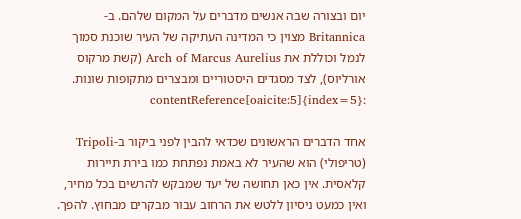יום ובצורה שבה אנשים מדברים על המקום שלהם. ב-Britannica מצוין כי המדינה העתיקה של העיר שוכנת סמוך לנמל וכוללת את Arch of Marcus Aurelius (קשת מרקוס אורליוס), לצד מסגדים היסטוריים ומבצרים מתקופות שונות. :contentReference[oaicite:5]{index=5}

אחד הדברים הראשונים שכדאי להבין לפני ביקור ב-Tripoli (טריפולי) הוא שהעיר לא באמת נפתחת כמו בירת תיירות קלאסית. אין כאן תחושה של יעד שמבקש להרשים בכל מחיר, ואין כמעט ניסיון ללטש את הרחוב עבור מבקרים מבחוץ. להפך.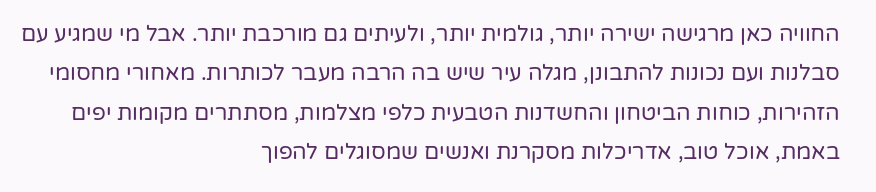החוויה כאן מרגישה ישירה יותר, גולמית יותר, ולעיתים גם מורכבת יותר. אבל מי שמגיע עם סבלנות ועם נכונות להתבונן, מגלה עיר שיש בה הרבה מעבר לכותרות. מאחורי מחסומי הזהירות, כוחות הביטחון והחשדנות הטבעית כלפי מצלמות, מסתתרים מקומות יפים באמת, אוכל טוב, אדריכלות מסקרנת ואנשים שמסוגלים להפוך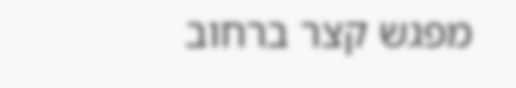מפגש קצר ברחוב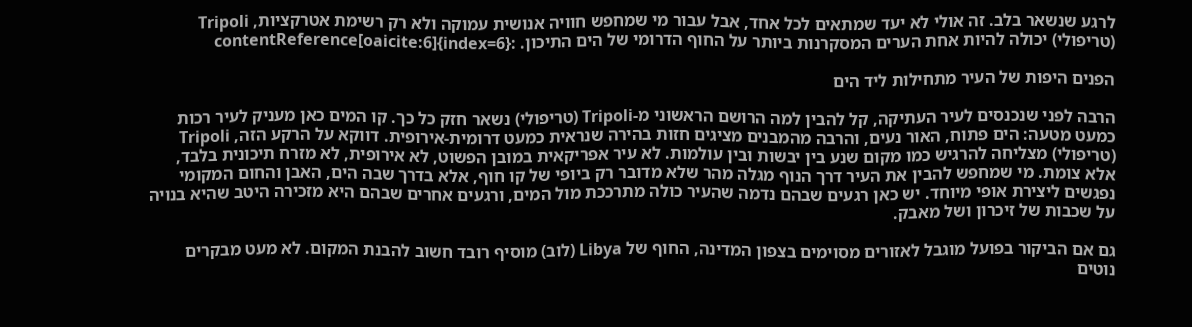לרגע שנשאר בלב. זה אולי לא יעד שמתאים לכל אחד, אבל עבור מי שמחפש חוויה אנושית עמוקה ולא רק רשימת אטרקציות, Tripoli (טריפולי) יכולה להיות אחת הערים המסקרנות ביותר על החוף הדרומי של הים התיכון. :contentReference[oaicite:6]{index=6}

הפנים היפות של העיר מתחילות ליד הים

הרבה לפני שנכנסים לעיר העתיקה, קל להבין למה הרושם הראשוני מ-Tripoli (טריפולי) נשאר חזק כל כך. קו המים כאן מעניק לעיר רכות כמעט מטעה: הים פתוח, האור נעים, והרבה מהמבנים מציגים חזות בהירה שנראית כמעט דרומית-אירופית. דווקא על הרקע הזה, Tripoli (טריפולי) מצליחה להרגיש כמו מקום שנע בין יבשות ובין עולמות. לא עיר אפריקאית במובן הפשוט, לא אירופית, לא מזרח תיכונית בלבד, אלא צומת. מי שמחפש להבין את העיר דרך הנוף מגלה מהר שלא מדובר רק ביופי של קו חוף, אלא בדרך שבה הים, האבן והחום המקומי נפגשים ליצירת אופי מיוחד. יש כאן רגעים שבהם נדמה שהעיר כולה מתרככת מול המים, ורגעים אחרים שבהם היא מזכירה היטב שהיא בנויה על שכבות של זיכרון ושל מאבק.

גם אם הביקור בפועל מוגבל לאזורים מסוימים בצפון המדינה, החוף של Libya (לוב) מוסיף רובד חשוב להבנת המקום. לא מעט מבקרים נוטים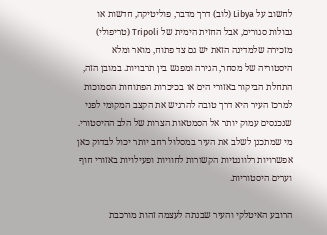לחשוב על Libya (לוב) דרך מדבר, פוליטיקה, חדשות או גבולות סגורים, אבל החזית הימית של Tripoli (טריפולי) מזכירה שלמדינה הזאת יש גם צד פתוח, מואר ומלא היסטוריה של מסחר, הגירה ומפגש בין תרבויות. במובן הזה, התחלת הביקור באזורי הים או בכיכרות הפתוחות הסמוכות למרכז העיר היא דרך טובה להרגיש את הקצב המקומי לפני שנכנסים עמוק יותר אל הסמטאות הצרות של הלב ההיסטורי. מי שמתכנן לשלב את העיר במסלול רחב יותר יכול לבדוק כאן אפשרויות רלוונטיות הקשורות לחוויות ופעילויות באזורי חוף וערים היסטוריות.

הרובע האיטלקי והעיר שבנתה לעצמה זהות מורכבת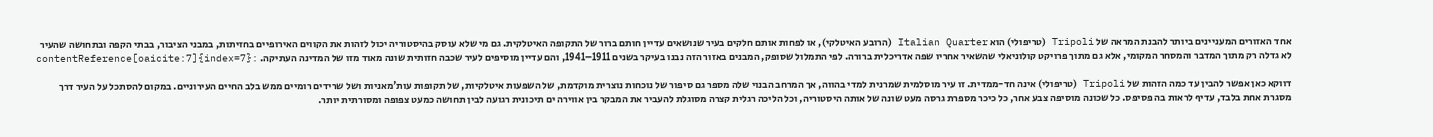אחד האזורים המעניינים ביותר להבנת המראה של Tripoli (טריפולי) הוא Italian Quarter (הרובע האיטלקי), או לפחות אותם חלקים בעיר שנושאים עדיין חותם ברור של התקופה האיטלקית. גם מי שלא עוסק בהיסטוריה יכול לזהות את הקווים האירופיים בחזיתות, במבני הציבור, בבתי הקפה ובתחושה שהעיר לא גדלה רק מתוך המדבר והמסחר המקומי, אלא גם מתוך פרויקט קולוניאלי שהשאיר אחריו שפה אדריכלית ברורה. לפי התמלול שסופק, המבנים באזור הזה נבנו בעיקר בשנים 1911–1941, והם עדיין מוסיפים לעיר שכבה חזותית שונה מאוד מזו של המדינה העתיקה. :contentReference[oaicite:7]{index=7}

דווקא כאן אפשר להבין עד כמה הזהות של Tripoli (טריפולי) אינה חד-ממדית. זו עיר מוסלמית שמרנית למדי בהווה, אך המרחב הבנוי שלה מספר גם סיפור של נוכחות נוצרית מוקדמת, של השפעות איטלקיות, של תקופות עות'מאניות ושל שרידים רומיים ממש בלב החיים העירוניים. במקום להסתכל על העיר דרך מסגרת אחת בלבד, עדיף לראות בה פסיפס. כל שכונה מוסיפה צבע אחר, כל כיכר מספרת גרסה מעט שונה של אותה היסטוריה, וכל הליכה רגלית קצרה מסוגלת להעביר את המבקר בין אווירה ים תיכונית רגועה לבין תחושה כמעט צפופה ומסורתית יותר.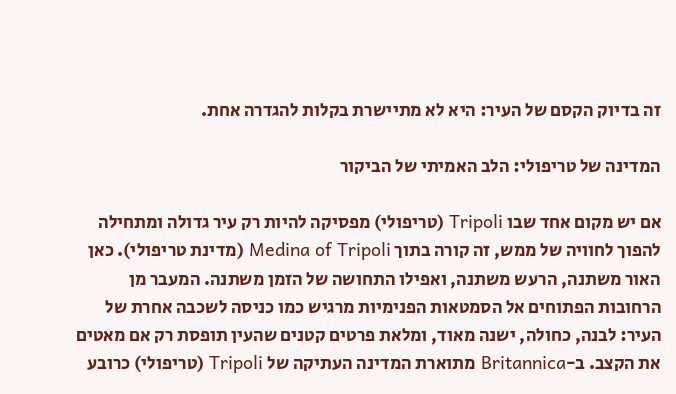זה בדיוק הקסם של העיר: היא לא מתיישרת בקלות להגדרה אחת.

המדינה של טריפולי: הלב האמיתי של הביקור

אם יש מקום אחד שבו Tripoli (טריפולי) מפסיקה להיות רק עיר גדולה ומתחילה להפוך לחוויה של ממש, זה קורה בתוך Medina of Tripoli (מדינת טריפולי). כאן האור משתנה, הרעש משתנה, ואפילו התחושה של הזמן משתנה. המעבר מן הרחובות הפתוחים אל הסמטאות הפנימיות מרגיש כמו כניסה לשכבה אחרת של העיר: לבנה, כחולה, ישנה מאוד, ומלאת פרטים קטנים שהעין תופסת רק אם מאטים את הקצב. ב-Britannica מתוארת המדינה העתיקה של Tripoli (טריפולי) כרובע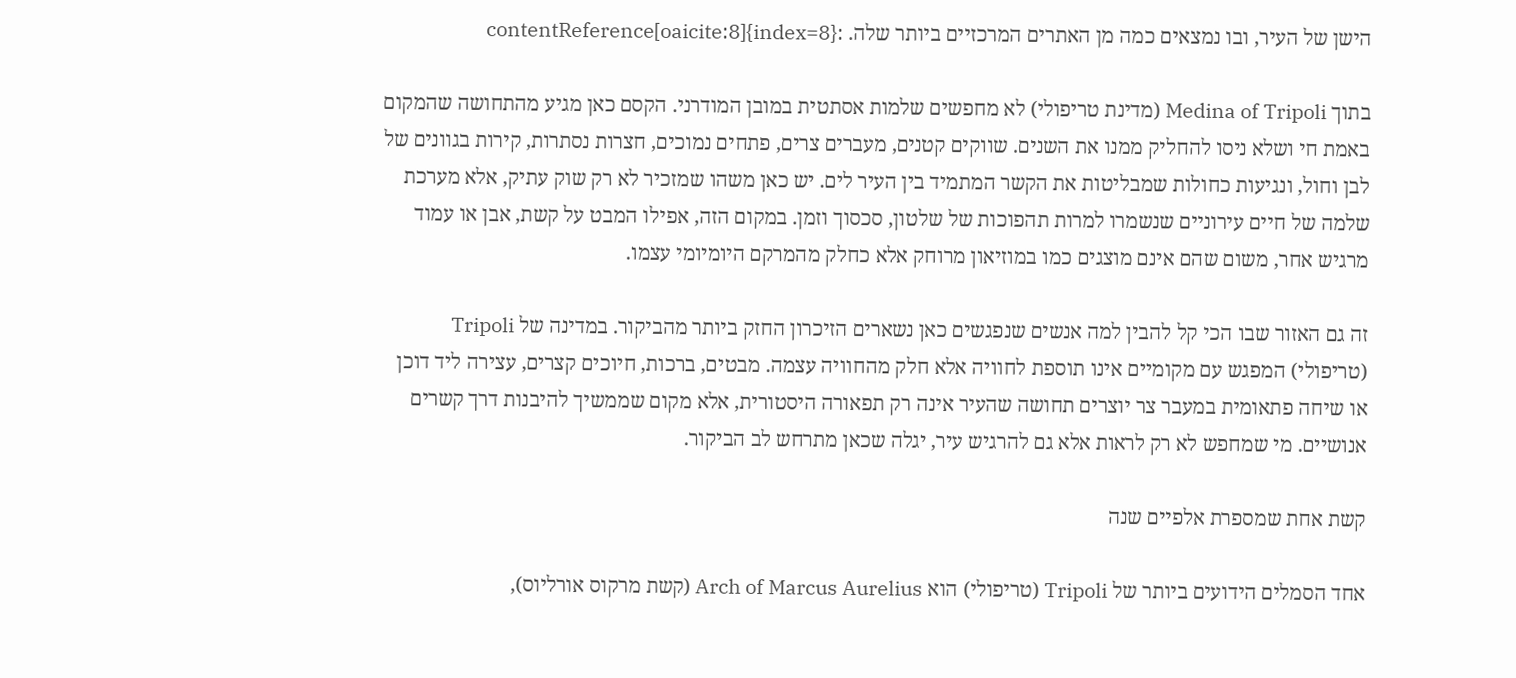הישן של העיר, ובו נמצאים כמה מן האתרים המרכזיים ביותר שלה. :contentReference[oaicite:8]{index=8}

בתוך Medina of Tripoli (מדינת טריפולי) לא מחפשים שלמות אסתטית במובן המודרני. הקסם כאן מגיע מהתחושה שהמקום באמת חי ושלא ניסו להחליק ממנו את השנים. שווקים קטנים, מעברים צרים, פתחים נמוכים, חצרות נסתרות, קירות בגוונים של לבן וחול, ונגיעות כחולות שמבליטות את הקשר המתמיד בין העיר לים. יש כאן משהו שמזכיר לא רק שוק עתיק, אלא מערכת שלמה של חיים עירוניים שנשמרו למרות תהפוכות של שלטון, סכסוך וזמן. במקום הזה, אפילו המבט על קשת, אבן או עמוד מרגיש אחר, משום שהם אינם מוצגים כמו במוזיאון מרוחק אלא כחלק מהמרקם היומיומי עצמו.

זה גם האזור שבו הכי קל להבין למה אנשים שנפגשים כאן נשארים הזיכרון החזק ביותר מהביקור. במדינה של Tripoli (טריפולי) המפגש עם מקומיים אינו תוספת לחוויה אלא חלק מהחוויה עצמה. מבטים, ברכות, חיוכים קצרים, עצירה ליד דוכן או שיחה פתאומית במעבר צר יוצרים תחושה שהעיר אינה רק תפאורה היסטורית, אלא מקום שממשיך להיבנות דרך קשרים אנושיים. מי שמחפש לא רק לראות אלא גם להרגיש עיר, יגלה שכאן מתרחש לב הביקור.

קשת אחת שמספרת אלפיים שנה

אחד הסמלים הידועים ביותר של Tripoli (טריפולי) הוא Arch of Marcus Aurelius (קשת מרקוס אורליוס),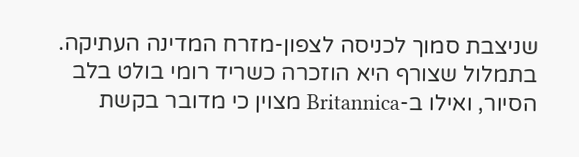שניצבת סמוך לכניסה לצפון-מזרח המדינה העתיקה. בתמלול שצורף היא הוזכרה כשריד רומי בולט בלב הסיור, ואילו ב-Britannica מצוין כי מדובר בקשת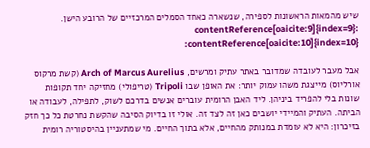שיש מהמאות הראשונות לספירה, שנשארה כאחד הסמלים המרכזיים של הרובע הישן. :contentReference[oaicite:9]{index=9} :contentReference[oaicite:10]{index=10}

אבל מעבר לעובדה שמדובר באתר עתיק ומרשים, Arch of Marcus Aurelius (קשת מרקוס אורליוס) מייצגת משהו עמוק יותר: את האופן שבו Tripoli (טריפולי) מחזיקה יחד תקופות שונות בלי להפריד ביניהן. ליד האבן הרומית עוברים אנשים בדרכם לשוק, לתפילה, לעבודה או הביתה. העתיק והמיידי יושבים כאן זה לצד זה. אולי זו בדיוק הסיבה שהקשת נחרטת כל כך חזק בזיכרון: היא לא עומדת במנותק מהחיים, אלא בתוך החיים. מי שמתעניין בהיסטוריה רומית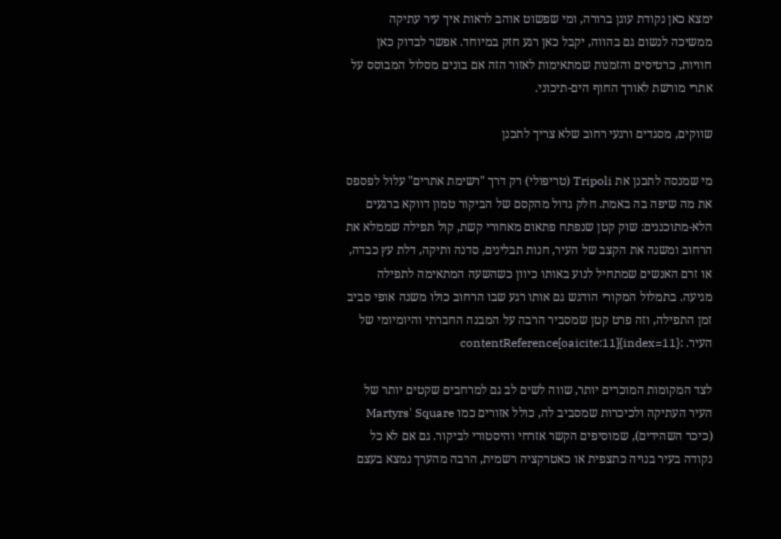ימצא כאן נקודת עוגן ברורה, ומי שפשוט אוהב לראות איך עיר עתיקה ממשיכה לנשום גם בהווה, יקבל כאן רגע חזק במיוחד. אפשר לבדוק כאן חוויות, כרטיסים והזמנות שמתאימות לאזור הזה אם בונים מסלול המבוסס על אתרי מורשת לאורך החוף הים-תיכוני.

שווקים, מסגדים ורגעי רחוב שלא צריך לתכנן

מי שמנסה לתכנן את Tripoli (טריפולי) רק דרך "רשימת אתרים" עלול לפספס את מה שיפה בה באמת. חלק גדול מהקסם של הביקור טמון דווקא ברגעים הלא-מתוכננים: שוק קטן שנפתח פתאום מאחורי קשת, קול תפילה שממלא את הרחוב ומשנה את הקצב של העיר, חנות תבלינים, סדנה ותיקה, דלת עץ כבדה, או זרם האנשים שמתחיל לנוע באותו כיוון כשהשעה המתאימה לתפילה מגיעה. בתמלול המקורי הודגש גם אותו רגע שבו הרחוב כולו משנה אופי סביב זמן התפילה, וזה פרט קטן שמסביר הרבה על המבנה החברתי והיומיומי של העיר. :contentReference[oaicite:11]{index=11}

לצד המקומות המוכרים יותר, שווה לשים לב גם למרחבים שקטים יותר של העיר העתיקה ולכיכרות שמסביב לה, כולל אזורים כמו Martyrs' Square (כיכר השהידים), שמוסיפים הקשר אזרחי והיסטורי לביקור. גם אם לא כל נקודה בעיר בנויה כתצפית או כאטרקציה רשמית, הרבה מהערך נמצא בעצם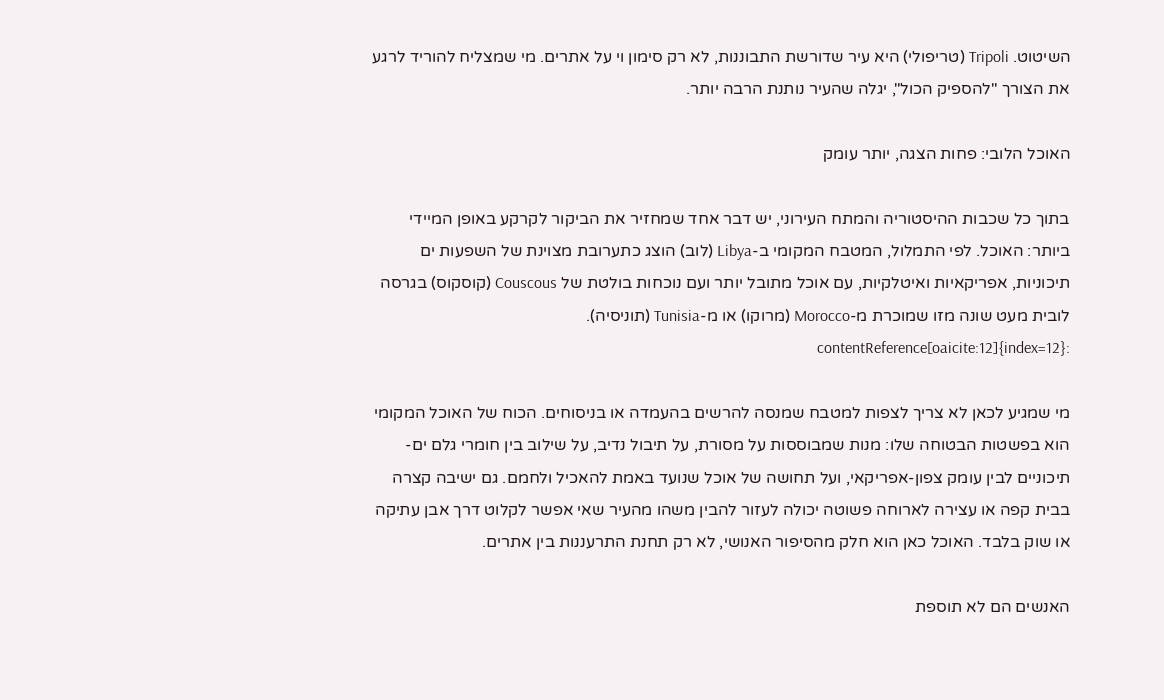השיטוט. Tripoli (טריפולי) היא עיר שדורשת התבוננות, לא רק סימון וי על אתרים. מי שמצליח להוריד לרגע את הצורך "להספיק הכול", יגלה שהעיר נותנת הרבה יותר.

האוכל הלובי: פחות הצגה, יותר עומק

בתוך כל שכבות ההיסטוריה והמתח העירוני, יש דבר אחד שמחזיר את הביקור לקרקע באופן המיידי ביותר: האוכל. לפי התמלול, המטבח המקומי ב-Libya (לוב) הוצג כתערובת מצוינת של השפעות ים תיכוניות, אפריקאיות ואיטלקיות, עם אוכל מתובל יותר ועם נוכחות בולטת של Couscous (קוסקוס) בגרסה לובית מעט שונה מזו שמוכרת מ-Morocco (מרוקו) או מ-Tunisia (תוניסיה). :contentReference[oaicite:12]{index=12}

מי שמגיע לכאן לא צריך לצפות למטבח שמנסה להרשים בהעמדה או בניסוחים. הכוח של האוכל המקומי הוא בפשטות הבטוחה שלו: מנות שמבוססות על מסורת, על תיבול נדיב, על שילוב בין חומרי גלם ים-תיכוניים לבין עומק צפון-אפריקאי, ועל תחושה של אוכל שנועד באמת להאכיל ולחמם. גם ישיבה קצרה בבית קפה או עצירה לארוחה פשוטה יכולה לעזור להבין משהו מהעיר שאי אפשר לקלוט דרך אבן עתיקה או שוק בלבד. האוכל כאן הוא חלק מהסיפור האנושי, לא רק תחנת התרעננות בין אתרים.

האנשים הם לא תוספת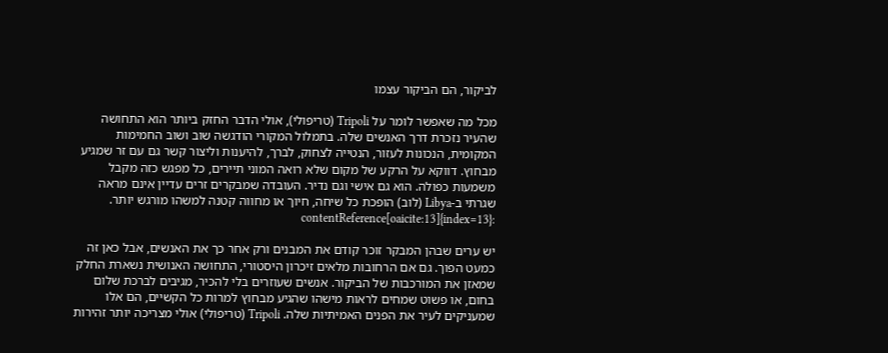לביקור, הם הביקור עצמו

מכל מה שאפשר לומר על Tripoli (טריפולי), אולי הדבר החזק ביותר הוא התחושה שהעיר נזכרת דרך האנשים שלה. בתמלול המקורי הודגשה שוב ושוב החמימות המקומית, הנכונות לעזור, הנטייה לצחוק, לברך, להיענות וליצור קשר גם עם זר שמגיע מבחוץ. דווקא על הרקע של מקום שלא רואה המוני תיירים, כל מפגש כזה מקבל משמעות כפולה. הוא גם אישי וגם נדיר. העובדה שמבקרים זרים עדיין אינם מראה שגרתי ב-Libya (לוב) הופכת כל שיחה, חיוך או מחווה קטנה למשהו מורגש יותר. :contentReference[oaicite:13]{index=13}

יש ערים שבהן המבקר זוכר קודם את המבנים ורק אחר כך את האנשים, אבל כאן זה כמעט הפוך. גם אם הרחובות מלאים זיכרון היסטורי, התחושה האנושית נשארת החלק שמאזן את המורכבות של הביקור. אנשים שעוזרים בלי להכיר, מגיבים לברכת שלום בחום, או פשוט שמחים לראות מישהו שהגיע מבחוץ למרות כל הקשיים, הם אלו שמעניקים לעיר את הפנים האמיתיות שלה. Tripoli (טריפולי) אולי מצריכה יותר זהירות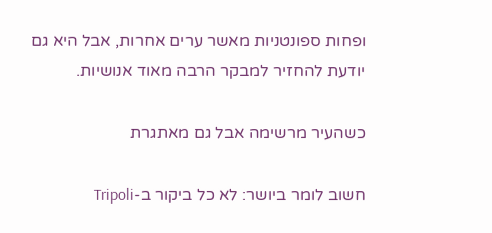ופחות ספונטניות מאשר ערים אחרות, אבל היא גם יודעת להחזיר למבקר הרבה מאוד אנושיות.

כשהעיר מרשימה אבל גם מאתגרת

חשוב לומר ביושר: לא כל ביקור ב-Tripoli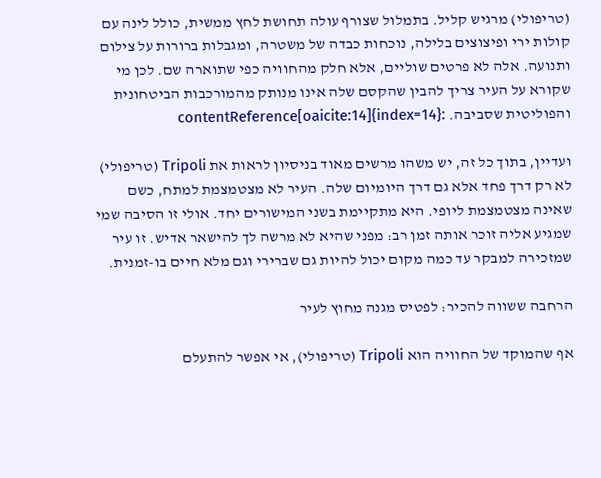(טריפולי) מרגיש קליל. בתמלול שצורף עולה תחושת לחץ ממשית, כולל לינה עם קולות ירי ופיצוצים בלילה, נוכחות כבדה של משטרה, ומגבלות ברורות על צילום ותנועה. אלה לא פרטים שוליים, אלא חלק מהחוויה כפי שתוארה שם. לכן מי שקורא על העיר צריך להבין שהקסם שלה אינו מנותק מהמורכבות הביטחונית והפוליטית שסביבה. :contentReference[oaicite:14]{index=14}

ועדיין, בתוך כל זה, יש משהו מרשים מאוד בניסיון לראות את Tripoli (טריפולי) לא רק דרך פחד אלא גם דרך היומיום שלה. העיר לא מצטמצמת למתח, כשם שאינה מצטמצמת ליופי. היא מתקיימת בשני המישורים יחד. אולי זו הסיבה שמי שמגיע אליה זוכר אותה זמן רב: מפני שהיא לא מרשה לך להישאר אדיש. זו עיר שמזכירה למבקר עד כמה מקום יכול להיות גם שברירי וגם מלא חיים בו-זמנית.

הרחבה ששווה להכיר: לפטיס מגנה מחוץ לעיר

אף שהמוקד של החוויה הוא Tripoli (טריפולי), אי אפשר להתעלם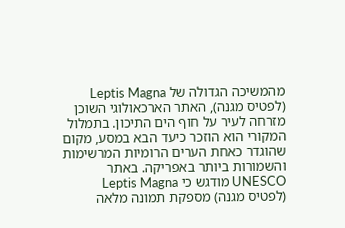מהמשיכה הגדולה של Leptis Magna (לפטיס מגנה), האתר הארכאולוגי השוכן מזרחה לעיר על חוף הים התיכון. בתמלול המקורי הוא הוזכר כיעד הבא במסע, מקום שהוגדר כאחת הערים הרומיות המרשימות והשמורות ביותר באפריקה. באתר UNESCO מודגש כי Leptis Magna (לפטיס מגנה) מספקת תמונה מלאה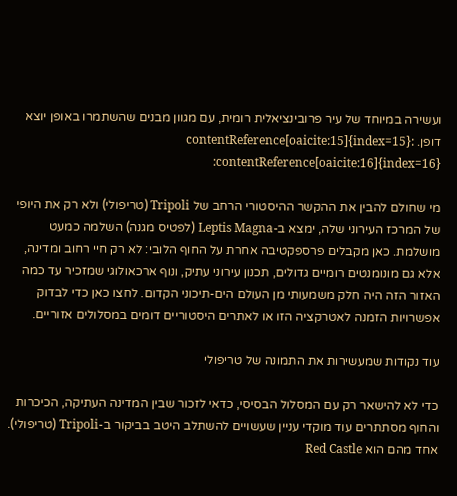ועשירה במיוחד של עיר פרובינציאלית רומית, עם מגוון מבנים שהשתמרו באופן יוצא דופן. :contentReference[oaicite:15]{index=15} :contentReference[oaicite:16]{index=16}

מי שחולם להבין את ההקשר ההיסטורי הרחב של Tripoli (טריפולי) ולא רק את היופי של המרכז העירוני שלה, ימצא ב-Leptis Magna (לפטיס מגנה) השלמה כמעט מושלמת. כאן מקבלים פרספקטיבה אחרת על החוף הלובי: לא רק חיי רחוב ומדינה, אלא גם מונומנטים רומיים גדולים, תכנון עירוני עתיק, ונוף ארכאולוגי שמזכיר עד כמה האזור הזה היה חלק משמעותי מן העולם הים-תיכוני הקדום. לחצו כאן כדי לבדוק אפשרויות הזמנה לאטרקציה הזו או לאתרים היסטוריים דומים במסלולים אזוריים.

עוד נקודות שמעשירות את התמונה של טריפולי

כדי לא להישאר רק עם המסלול הבסיסי, כדאי לזכור שבין המדינה העתיקה, הכיכרות והחוף מסתתרים עוד מוקדי עניין שעשויים להשתלב היטב בביקור ב-Tripoli (טריפולי). אחד מהם הוא Red Castle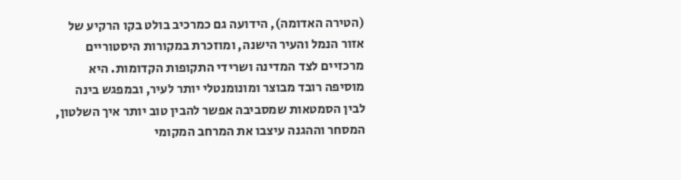(הטירה האדומה), הידועה גם כמרכיב בולט בקו הרקיע של אזור הנמל והעיר הישנה, ומוזכרת במקורות היסטוריים מרכזיים לצד המדינה ושרידי התקופות הקדומות. היא מוסיפה רובד מבוצר ומונומנטלי יותר לעיר, ובמפגש בינה לבין הסמטאות שמסביבה אפשר להבין טוב יותר איך השלטון, המסחר וההגנה עיצבו את המרחב המקומי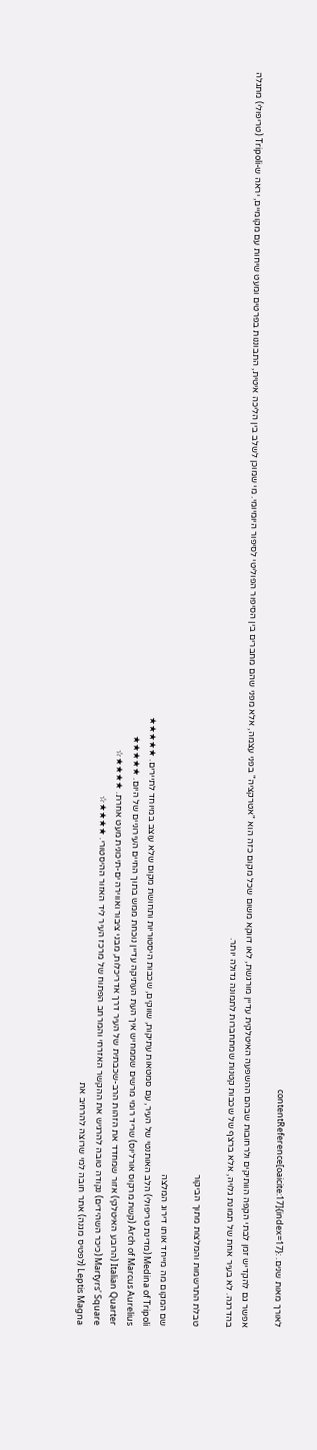לאורך מאות שנים. :contentReference[oaicite:17]{index=17}

אפשר גם להקדיש זמן לבתי הקפה הוותיקים ולרחובות שבהם ההשפעה האיטלקית עדיין מורגשת, לאו דווקא משום שכל מקום כזה הוא "אטרקציה" בפני עצמה, אלא מפני שהם מחברים בין הסיפור הפוליטי לסיפור היומיומי. מי שמוכן לשלב בין הליכה איטית, התבוננות בפרטים ומעט שיחות עם מקומיים, יראה ש-Tripoli (טריפולי) מתגלה בהדרגה. לא בעיר אחת של תמונת גלויה, אלא ברצף של שכבות קטנות שמתחברות לתמונה גדולה יותר.

טבלת התרשמות והמלצות מתוך הביקור

שם המקום מה מייחד אותו דירוג המלצה
Medina of Tripoli (מדינת טריפולי) הלב האותנטי של העיר, עם סמטאות עתיקות, שווקים, שכבות היסטוריות ותחושת מקום שלא עוצב במיוחד לתיירים. ★★★★★
Arch of Marcus Aurelius (קשת מרקוס אורליוס) שריד רומי מרשים שממחיש איך העת העתיקה עדיין נוכחת ממש בתוך החיים העירוניים של היום. ★★★★★
Italian Quarter (הרובע האיטלקי) אזור שמחדד את הזהות הרב-שכבתית של העיר דרך אדריכלות, מבני ציבור ואווירה ים-תיכונית מעט אחרת. ★★★★☆
Martyrs' Square (כיכר השהידים) נקודה טובה להרגיש את ההקשר האזרחי והמרחב הפתוח של מרכז העיר ליד האזור ההיסטורי. ★★★★☆
Leptis Magna (לפטיס מגנה) אתר חובה למי שרוצה להרחיב את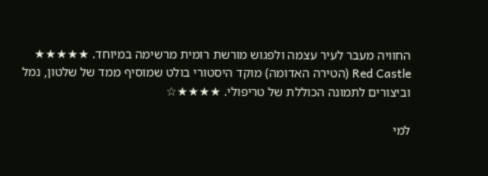החוויה מעבר לעיר עצמה ולפגוש מורשת רומית מרשימה במיוחד. ★★★★★
Red Castle (הטירה האדומה) מוקד היסטורי בולט שמוסיף ממד של שלטון, נמל וביצורים לתמונה הכוללת של טריפולי. ★★★★☆

למי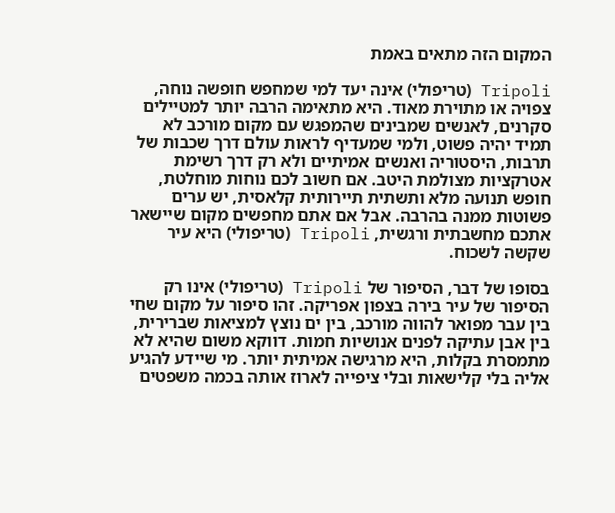המקום הזה מתאים באמת

Tripoli (טריפולי) אינה יעד למי שמחפש חופשה נוחה, צפויה או מתוירת מאוד. היא מתאימה הרבה יותר למטיילים סקרנים, לאנשים שמבינים שהמפגש עם מקום מורכב לא תמיד יהיה פשוט, ולמי שמעדיף לראות עולם דרך שכבות של תרבות, היסטוריה ואנשים אמיתיים ולא רק דרך רשימת אטרקציות מצולמת היטב. אם חשוב לכם נוחות מוחלטת, חופש תנועה מלא ותשתית תיירותית קלאסית, יש ערים פשוטות ממנה בהרבה. אבל אם אתם מחפשים מקום שיישאר אתכם מחשבתית ורגשית, Tripoli (טריפולי) היא עיר שקשה לשכוח.

בסופו של דבר, הסיפור של Tripoli (טריפולי) אינו רק הסיפור של עיר בירה בצפון אפריקה. זהו סיפור על מקום שחי בין עבר מפואר להווה מורכב, בין ים נוצץ למציאות שברירית, בין אבן עתיקה לפנים אנושיות חמות. דווקא משום שהיא לא מתמסרת בקלות, היא מרגישה אמיתית יותר. מי שיידע להגיע אליה בלי קלישאות ובלי ציפייה לארוז אותה בכמה משפטים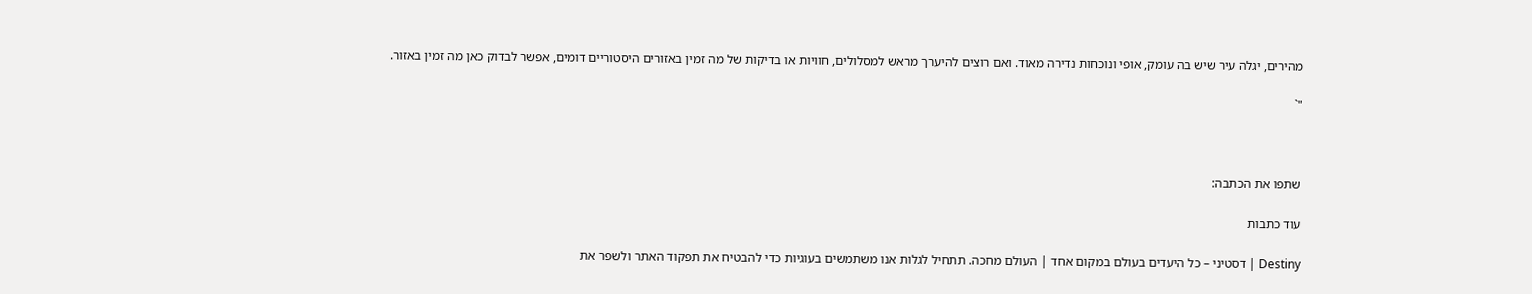מהירים, יגלה עיר שיש בה עומק, אופי ונוכחות נדירה מאוד. ואם רוצים להיערך מראש למסלולים, חוויות או בדיקות של מה זמין באזורים היסטוריים דומים, אפשר לבדוק כאן מה זמין באזור.

"`



שתפו את הכתבה:

עוד כתבות

Destiny | דסטיני – כל היעדים בעולם במקום אחד | העולם מחכה. תתחיל לגלות אנו משתמשים בעוגיות כדי להבטיח את תפקוד האתר ולשפר את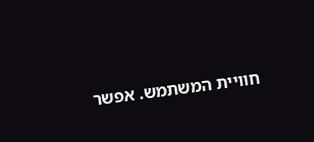חוויית המשתמש. אפשר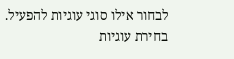לבחור אילו סוגי עוגיות להפעיל.
בחירת עוגיות